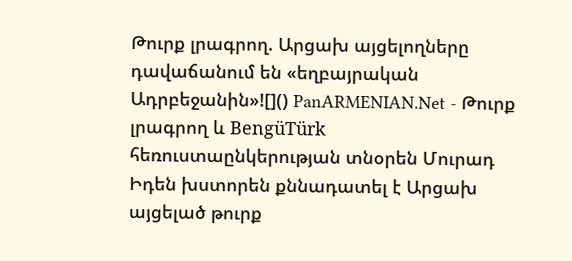Թուրք լրագրող. Արցախ այցելողները դավաճանում են «եղբայրական Ադրբեջանին»![]() PanARMENIAN.Net - Թուրք լրագրող և BengüTürk հեռուստաընկերության տնօրեն Մուրադ Իդեն խստորեն քննադատել է Արցախ այցելած թուրք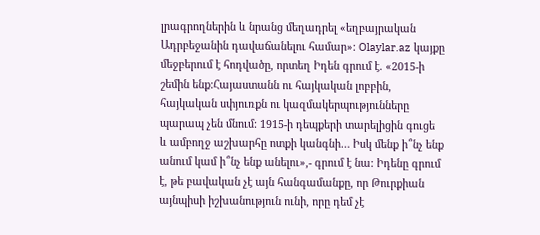լրագրողներին և նրանց մեղադրել «եղբայրական Ադրբեջանին դավաճանելու համար»: Olaylar.az կայքը մեջբերում է հոդվածը, որտեղ Իդեն գրում է. «2015-ի շեմին ենք:Հայաստանն ու հայկական լոբբին, հայկական սփյուռքն ու կազմակերպությունները պարապ չեն մնում: 1915-ի դեպքերի տարելիցին գուցե և ամբողջ աշխարհը ոտքի կանգնի… Իսկ մենք ի՞նչ ենք անում կամ ի՞նչ ենք անելու»,- գրում է նա: Իդենը գրում է, թե բավական չէ այն հանգամանքը, որ Թուրքիան այնպիսի իշխանություն ունի, որը դեմ չէ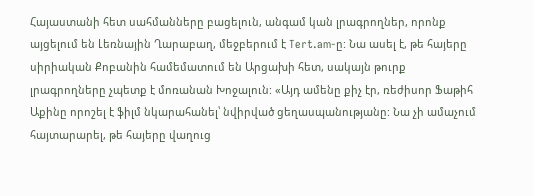Հայաստանի հետ սահմանները բացելուն, անգամ կան լրագրողներ, որոնք այցելում են Լեռնային Ղարաբաղ, մեջբերում է Tert.am-ը: Նա ասել է, թե հայերը սիրիական Քոբանին համեմատում են Արցախի հետ, սակայն թուրք լրագրողները չպետք է մոռանան Խոջալուն: «Այդ ամենը քիչ էր, ռեժիսոր Ֆաթիհ Աքինը որոշել է ֆիլմ նկարահանել՝ նվիրված ցեղասպանությանը: Նա չի ամաչում հայտարարել, թե հայերը վաղուց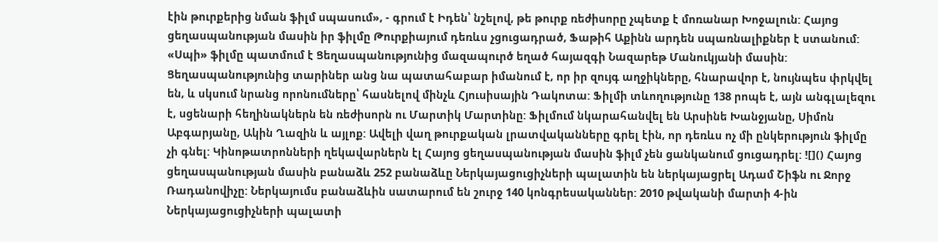էին թուրքերից նման ֆիլմ սպասում», - գրում է Իդեն՝ նշելով, թե թուրք ռեժիսորը չպետք է մոռանար Խոջալուն: Հայոց ցեղասպանության մասին իր ֆիլմը Թուրքիայում դեռևս չցուցադրած, Ֆաթիհ Աքինն արդեն սպառնալիքներ է ստանում: «Սպի» ֆիլմը պատմում է Ցեղասպանությունից մազապուրծ եղած հայազգի Նազարեթ Մանուկյանի մասին: Ցեղասպանությունից տարիներ անց նա պատահաբար իմանում է, որ իր զույգ աղջիկները, հնարավոր է, նույնպես փրկվել են, և սկսում նրանց որոնումները՝ հասնելով մինչև Հյուսիսային Դակոտա: Ֆիլմի տևողությունը 138 րոպե է, այն անգլալեզու է, սցենարի հեղինակներն են ռեժիսորն ու Մարտիկ Մարտինը: Ֆիլմում նկարահանվել են Արսինե Խանջյանը, Սիմոն Աբգարյանը, Ակին Ղազին և այլոք: Ավելի վաղ թուրքական լրատվականները գրել էին, որ դեռևս ոչ մի ընկերություն ֆիլմը չի գնել: Կինոթատրոնների ղեկավարներն էլ Հայոց ցեղասպանության մասին ֆիլմ չեն ցանկանում ցուցադրել: ![]() Հայոց ցեղասպանության մասին բանաձև 252 բանաձևը Ներկայացուցիչների պալատին են ներկայացրել Ադամ Շիֆն ու Ջորջ Ռադանովիչը: Ներկայումս բանաձևին սատարում են շուրջ 140 կոնգրեսականներ: 2010 թվականի մարտի 4-ին Ներկայացուցիչների պալատի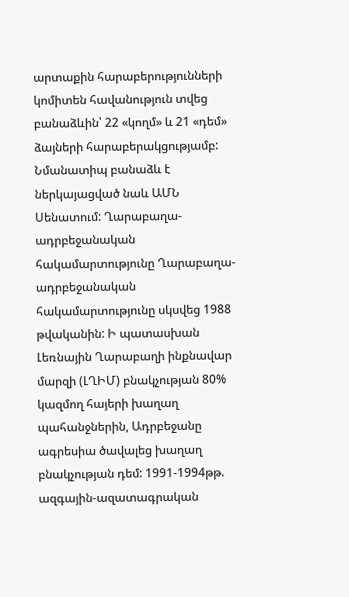արտաքին հարաբերությունների կոմիտեն հավանություն տվեց բանաձևին՝ 22 «կողմ» և 21 «դեմ» ձայների հարաբերակցությամբ: Նմանատիպ բանաձև է ներկայացված նաև ԱՄՆ Սենատում: Ղարաբաղա-ադրբեջանական հակամարտությունը Ղարաբաղա-ադրբեջանական հակամարտությունը սկսվեց 1988 թվականին: Ի պատասխան Լեռնային Ղարաբաղի ինքնավար մարզի (ԼՂԻՄ) բնակչության 80% կազմող հայերի խաղաղ պահանջներին, Ադրբեջանը ագրեսիա ծավալեց խաղաղ բնակչության դեմ: 1991-1994թթ. ազգային-ազատագրական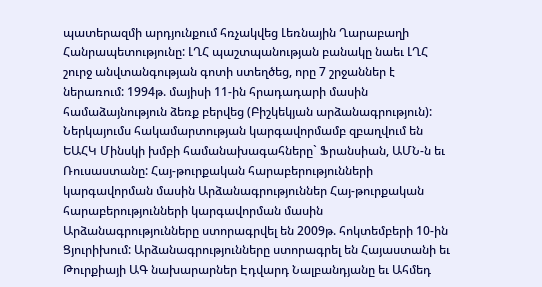պատերազմի արդյունքում հռչակվեց Լեռնային Ղարաբաղի Հանրապետությունը: ԼՂՀ պաշտպանության բանակը նաեւ ԼՂՀ շուրջ անվտանգության գոտի ստեղծեց, որը 7 շրջաններ է ներառում: 1994թ. մայիսի 11-ին հրադադարի մասին համաձայնություն ձեռք բերվեց (Բիշկեկյան արձանագրություն): Ներկայումս հակամարտության կարգավորմամբ զբաղվում են ԵԱՀԿ Մինսկի խմբի համանախագահները` Ֆրանսիան, ԱՄՆ-ն եւ Ռուսաստանը: Հայ-թուրքական հարաբերությունների կարգավորման մասին Արձանագրություններ Հայ-թուրքական հարաբերությունների կարգավորման մասին Արձանագրությունները ստորագրվել են 2009թ. հոկտեմբերի 10-ին Ցյուրիխում: Արձանագրությունները ստորագրել են Հայաստանի եւ Թուրքիայի ԱԳ նախարարներ Էդվարդ Նալբանդյանը եւ Ահմեդ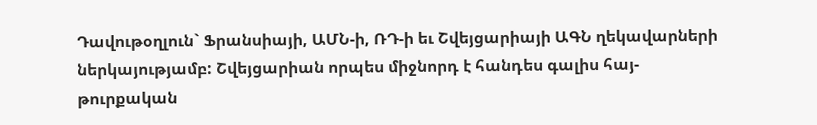Դավութօղլուն` Ֆրանսիայի, ԱՄՆ-ի, ՌԴ-ի եւ Շվեյցարիայի ԱԳՆ ղեկավարների ներկայությամբ: Շվեյցարիան որպես միջնորդ է հանդես գալիս հայ-թուրքական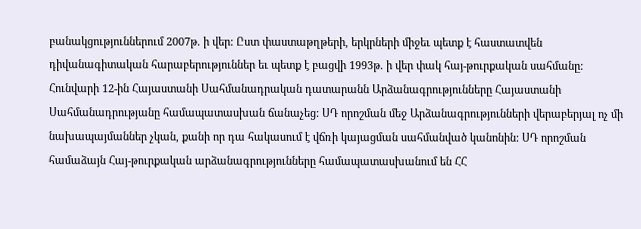բանակցություններում 2007թ. ի վեր: Ըստ փաստաթղթերի, երկրների միջեւ պետք է հաստատվեն դիվանագիտական հարաբերություններ եւ պետք է բացվի 1993թ. ի վեր փակ հայ-թուրքական սահմանը: Հունվարի 12-ին Հայաստանի Սահմանադրական դատարանն Արձանագրությունները Հայաստանի Սահմանադրությանը համապատասխան ճանաչեց: ՍԴ որոշման մեջ Արձանագրությունների վերաբերյալ ոչ մի նախապայմաններ չկան, քանի որ դա հակասում է վճռի կայացման սահմանված կանոնին: ՍԴ որոշման համաձայն Հայ-թուրքական արձանագրությունները համապատասխանում են ՀՀ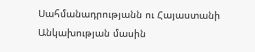Սահմանադրությանն ու Հայաստանի Անկախության մասին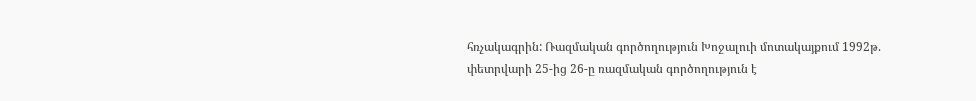հռչակագրին: Ռազմական գործողություն Խոջալուի մոտակայքում 1992թ. փետրվարի 25-ից 26-ը ռազմական գործողություն է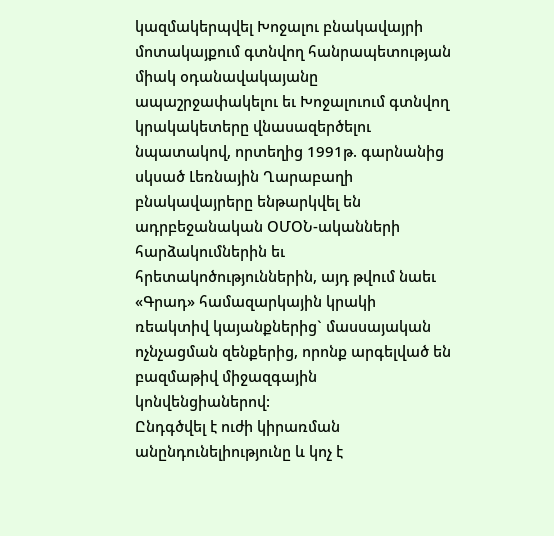կազմակերպվել Խոջալու բնակավայրի մոտակայքում գտնվող հանրապետության միակ օդանավակայանը ապաշրջափակելու եւ Խոջալուում գտնվող կրակակետերը վնասազերծելու նպատակով, որտեղից 1991թ. գարնանից սկսած Լեռնային Ղարաբաղի բնակավայրերը ենթարկվել են ադրբեջանական ՕՄՕՆ-ականների հարձակումներին եւ հրետակոծություններին, այդ թվում նաեւ «Գրադ» համազարկային կրակի ռեակտիվ կայանքներից` մասսայական ոչնչացման զենքերից, որոնք արգելված են բազմաթիվ միջազգային կոնվենցիաներով:
Ընդգծվել է ուժի կիրառման անընդունելիությունը և կոչ է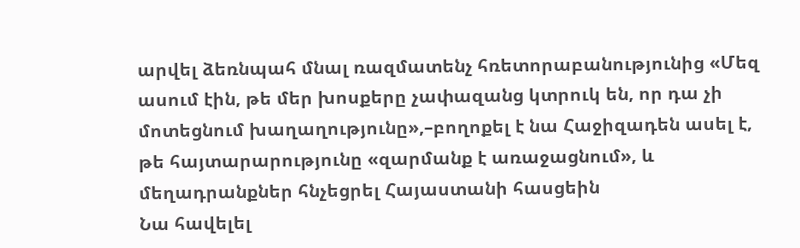արվել ձեռնպահ մնալ ռազմատենչ հռետորաբանությունից «Մեզ ասում էին, թե մեր խոսքերը չափազանց կտրուկ են, որ դա չի մոտեցնում խաղաղությունը»,–բողոքել է նա Հաջիզադեն ասել է, թե հայտարարությունը «զարմանք է առաջացնում», և մեղադրանքներ հնչեցրել Հայաստանի հասցեին
Նա հավելել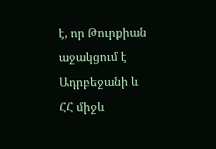է, որ Թուրքիան աջակցում է Ադրբեջանի և ՀՀ միջև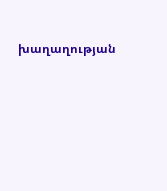խաղաղության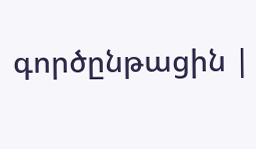գործընթացին |